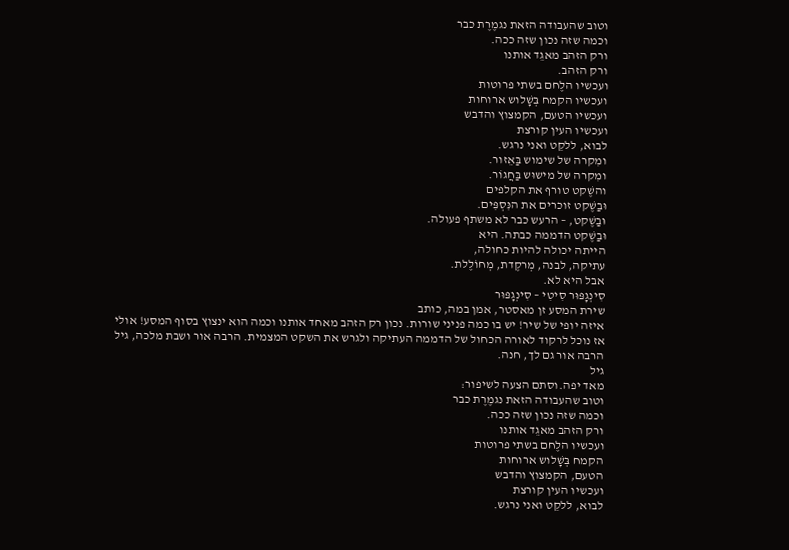וטוב שהעבודה הזאת נגמֶרֶת כבר
וכמה שזה נכון שזה ככה.
ורק הזהב מאגֵד אותנו
ורק הזהב.
ועכשיו הלֶחם בשתי פרוטות
ועכשיו הקמח בְּשָׁלוש ארוחות
ועכשיו הטעם, הקמצוץ והדבש
ועכשיו העין קורצת
לבוא, ללקֵט ואני נרגש.
ומִקרה של שימוש בַּאֵזור.
ומִקרה של מישוּש בַּחֲגוֹר.
והשֶׁקט טורף את הקלפים
וּבַשֶׁקט זוכרים את הנִּסְפִּים.
וּבַשֶׁקט, – הרעש כבר לא משתף פעולה.
וּבַשֶׁקט הדממה כבתה. היא
הייתה יכולה להיות כחולה,
עתיקה, לבנה, מְרקֶדת, מְחוֹלֶלת.
אבל היא לא.
סִינְגָפּוּר סִיטִי – סִינְגָפּוּר
שירת המסע זן מאסטר, אמן במה, כותב
איזה יופי של שיר! יש בו כמה פניני שורות. נכון רק הזהב מאחד אותנו וכמה הוא ינצוץ בסוף המסע! אולי אז נוכל לרקוד לאורה הכחול של הדממה העתיקה ולגרש את השקט המצמית. הרבה אור ושבת מלכה, גיל
הרבה אור גם לך, חנה.
גיל
מאד יפה.וסתם הצעה לשיפור:
וטוב שהעבודה הזאת נגמֶרֶת כבר
וכמה שזה נכון שזה ככה.
ורק הזהב מאגֵד אותנו
ועכשיו הלֶחם בשתי פרוטות
הקמח בְּשָׁלוש ארוחות
הטעם, הקמצוץ והדבש
ועכשיו העין קורצת
לבוא, ללקֵט ואני נרגש.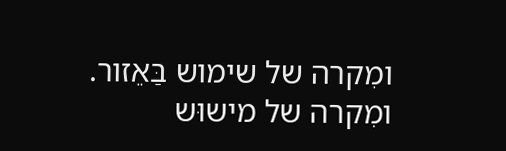ומִקרה של שימוש בַּאֵזור.
ומִקרה של מישוּש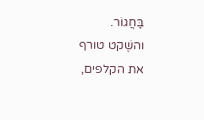בַּחֲגוֹר.
והשֶׁקט טורף את הקלפים,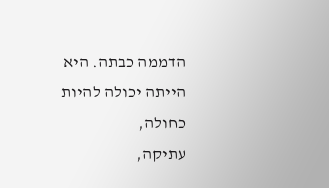הדממה כבתה. היא
הייתה יכולה להיות כחולה,
עתיקה,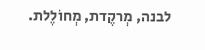לבנה, מְרקֶדת, מְחוֹלֶלת.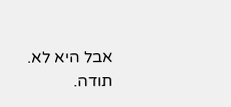אבל היא לא.
תודה.